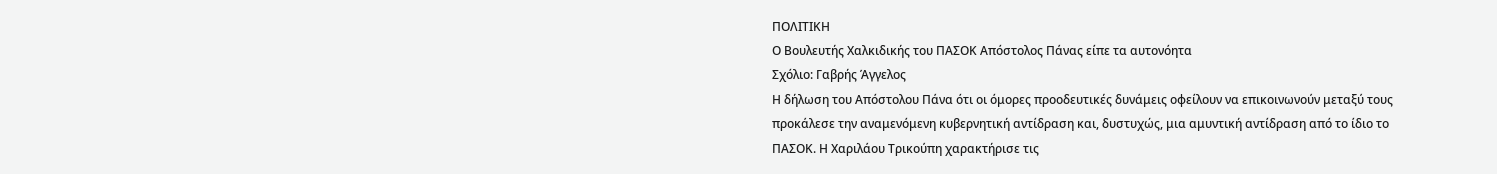ΠΟΛΙΤΙΚΗ
Ο Βουλευτής Χαλκιδικής του ΠΑΣΟΚ Απόστολος Πάνας είπε τα αυτονόητα
Σχόλιο: Γαβρής Άγγελος
Η δήλωση του Απόστολου Πάνα ότι οι όμορες προοδευτικές δυνάμεις οφείλουν να επικοινωνούν μεταξύ τους προκάλεσε την αναμενόμενη κυβερνητική αντίδραση και, δυστυχώς, μια αμυντική αντίδραση από το ίδιο το ΠΑΣΟΚ. Η Χαριλάου Τρικούπη χαρακτήρισε τις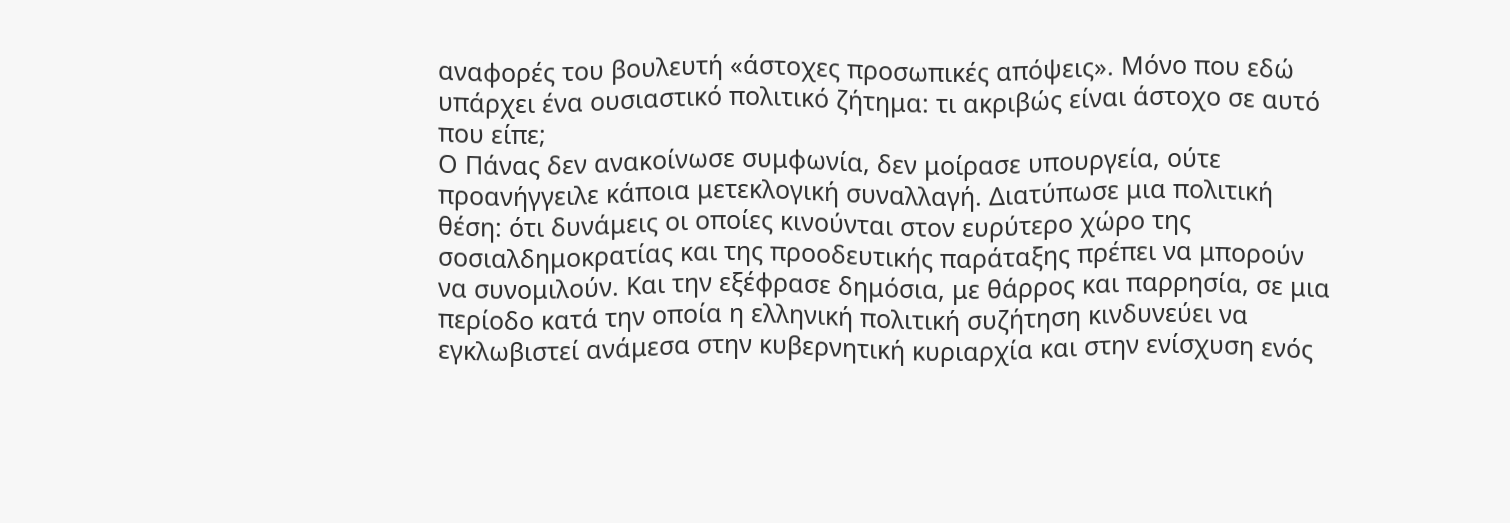αναφορές του βουλευτή «άστοχες προσωπικές απόψεις». Μόνο που εδώ υπάρχει ένα ουσιαστικό πολιτικό ζήτημα: τι ακριβώς είναι άστοχο σε αυτό που είπε;
Ο Πάνας δεν ανακοίνωσε συμφωνία, δεν μοίρασε υπουργεία, ούτε προανήγγειλε κάποια μετεκλογική συναλλαγή. Διατύπωσε μια πολιτική θέση: ότι δυνάμεις οι οποίες κινούνται στον ευρύτερο χώρο της σοσιαλδημοκρατίας και της προοδευτικής παράταξης πρέπει να μπορούν να συνομιλούν. Και την εξέφρασε δημόσια, με θάρρος και παρρησία, σε μια περίοδο κατά την οποία η ελληνική πολιτική συζήτηση κινδυνεύει να εγκλωβιστεί ανάμεσα στην κυβερνητική κυριαρχία και στην ενίσχυση ενός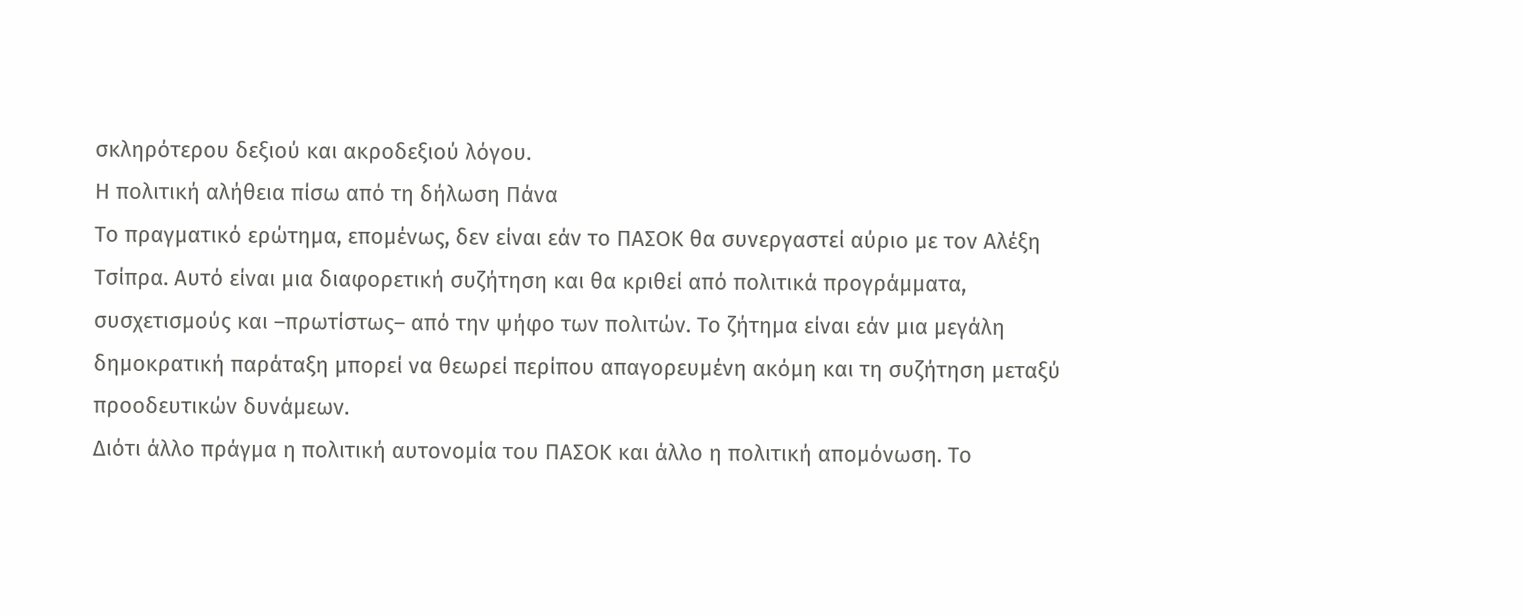σκληρότερου δεξιού και ακροδεξιού λόγου.
Η πολιτική αλήθεια πίσω από τη δήλωση Πάνα
Το πραγματικό ερώτημα, επομένως, δεν είναι εάν το ΠΑΣΟΚ θα συνεργαστεί αύριο με τον Αλέξη Τσίπρα. Αυτό είναι μια διαφορετική συζήτηση και θα κριθεί από πολιτικά προγράμματα, συσχετισμούς και –πρωτίστως– από την ψήφο των πολιτών. Το ζήτημα είναι εάν μια μεγάλη δημοκρατική παράταξη μπορεί να θεωρεί περίπου απαγορευμένη ακόμη και τη συζήτηση μεταξύ προοδευτικών δυνάμεων.
Διότι άλλο πράγμα η πολιτική αυτονομία του ΠΑΣΟΚ και άλλο η πολιτική απομόνωση. Το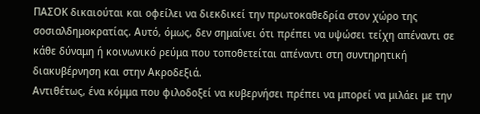ΠΑΣΟΚ δικαιούται και οφείλει να διεκδικεί την πρωτοκαθεδρία στον χώρο της σοσιαλδημοκρατίας. Αυτό, όμως, δεν σημαίνει ότι πρέπει να υψώσει τείχη απέναντι σε κάθε δύναμη ή κοινωνικό ρεύμα που τοποθετείται απέναντι στη συντηρητική διακυβέρνηση και στην Ακροδεξιά.
Αντιθέτως, ένα κόμμα που φιλοδοξεί να κυβερνήσει πρέπει να μπορεί να μιλάει με την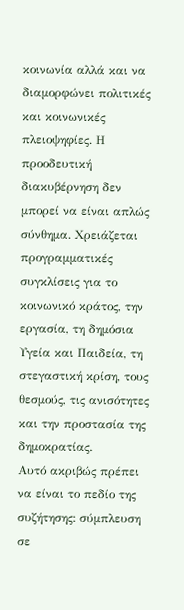κοινωνία αλλά και να διαμορφώνει πολιτικές και κοινωνικές πλειοψηφίες. Η προοδευτική διακυβέρνηση δεν μπορεί να είναι απλώς σύνθημα. Χρειάζεται προγραμματικές συγκλίσεις για το κοινωνικό κράτος, την εργασία, τη δημόσια Υγεία και Παιδεία, τη στεγαστική κρίση, τους θεσμούς, τις ανισότητες και την προστασία της δημοκρατίας.
Αυτό ακριβώς πρέπει να είναι το πεδίο της συζήτησης: σύμπλευση σε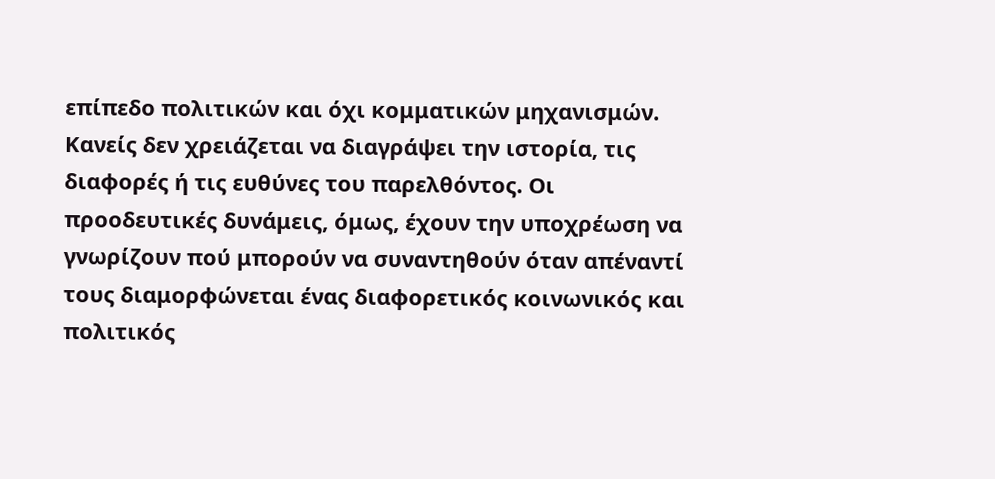επίπεδο πολιτικών και όχι κομματικών μηχανισμών. Κανείς δεν χρειάζεται να διαγράψει την ιστορία, τις διαφορές ή τις ευθύνες του παρελθόντος. Οι προοδευτικές δυνάμεις, όμως, έχουν την υποχρέωση να γνωρίζουν πού μπορούν να συναντηθούν όταν απέναντί τους διαμορφώνεται ένας διαφορετικός κοινωνικός και πολιτικός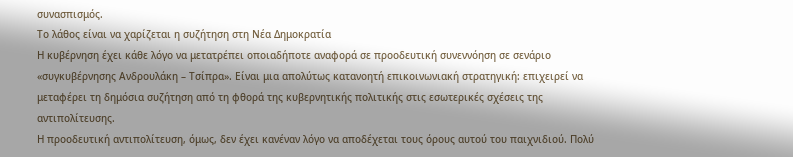συνασπισμός.
Το λάθος είναι να χαρίζεται η συζήτηση στη Νέα Δημοκρατία
Η κυβέρνηση έχει κάθε λόγο να μετατρέπει οποιαδήποτε αναφορά σε προοδευτική συνεννόηση σε σενάριο «συγκυβέρνησης Ανδρουλάκη – Τσίπρα». Είναι μια απολύτως κατανοητή επικοινωνιακή στρατηγική: επιχειρεί να μεταφέρει τη δημόσια συζήτηση από τη φθορά της κυβερνητικής πολιτικής στις εσωτερικές σχέσεις της αντιπολίτευσης.
Η προοδευτική αντιπολίτευση, όμως, δεν έχει κανέναν λόγο να αποδέχεται τους όρους αυτού του παιχνιδιού. Πολύ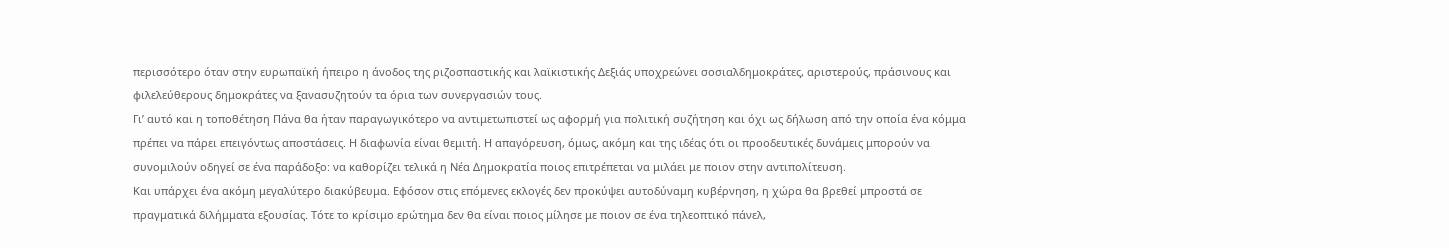περισσότερο όταν στην ευρωπαϊκή ήπειρο η άνοδος της ριζοσπαστικής και λαϊκιστικής Δεξιάς υποχρεώνει σοσιαλδημοκράτες, αριστερούς, πράσινους και φιλελεύθερους δημοκράτες να ξανασυζητούν τα όρια των συνεργασιών τους.
Γι’ αυτό και η τοποθέτηση Πάνα θα ήταν παραγωγικότερο να αντιμετωπιστεί ως αφορμή για πολιτική συζήτηση και όχι ως δήλωση από την οποία ένα κόμμα πρέπει να πάρει επειγόντως αποστάσεις. Η διαφωνία είναι θεμιτή. Η απαγόρευση, όμως, ακόμη και της ιδέας ότι οι προοδευτικές δυνάμεις μπορούν να συνομιλούν οδηγεί σε ένα παράδοξο: να καθορίζει τελικά η Νέα Δημοκρατία ποιος επιτρέπεται να μιλάει με ποιον στην αντιπολίτευση.
Και υπάρχει ένα ακόμη μεγαλύτερο διακύβευμα. Εφόσον στις επόμενες εκλογές δεν προκύψει αυτοδύναμη κυβέρνηση, η χώρα θα βρεθεί μπροστά σε πραγματικά διλήμματα εξουσίας. Τότε το κρίσιμο ερώτημα δεν θα είναι ποιος μίλησε με ποιον σε ένα τηλεοπτικό πάνελ,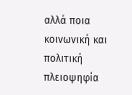αλλά ποια κοινωνική και πολιτική πλειοψηφία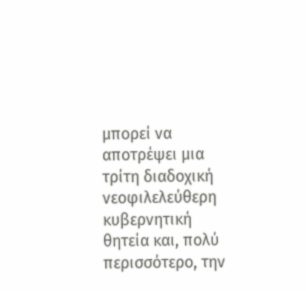μπορεί να αποτρέψει μια τρίτη διαδοχική νεοφιλελεύθερη κυβερνητική θητεία και, πολύ περισσότερο, την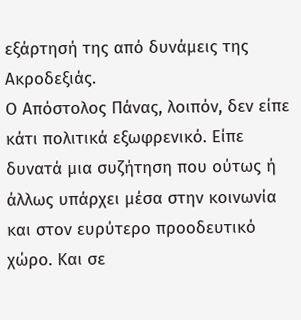εξάρτησή της από δυνάμεις της Ακροδεξιάς.
Ο Απόστολος Πάνας, λοιπόν, δεν είπε κάτι πολιτικά εξωφρενικό. Είπε δυνατά μια συζήτηση που ούτως ή άλλως υπάρχει μέσα στην κοινωνία και στον ευρύτερο προοδευτικό χώρο. Και σε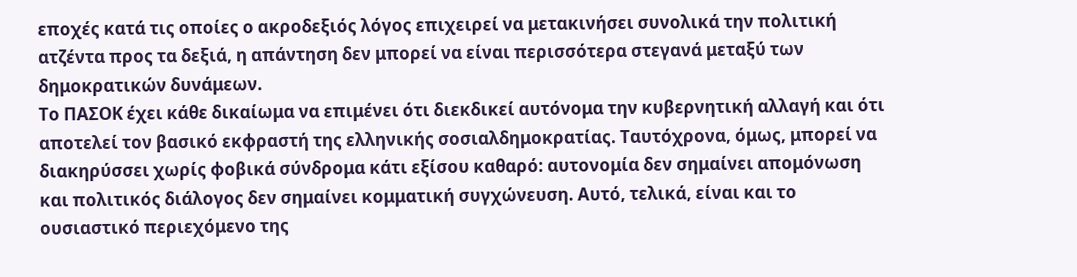εποχές κατά τις οποίες ο ακροδεξιός λόγος επιχειρεί να μετακινήσει συνολικά την πολιτική ατζέντα προς τα δεξιά, η απάντηση δεν μπορεί να είναι περισσότερα στεγανά μεταξύ των δημοκρατικών δυνάμεων.
Το ΠΑΣΟΚ έχει κάθε δικαίωμα να επιμένει ότι διεκδικεί αυτόνομα την κυβερνητική αλλαγή και ότι αποτελεί τον βασικό εκφραστή της ελληνικής σοσιαλδημοκρατίας. Ταυτόχρονα, όμως, μπορεί να διακηρύσσει χωρίς φοβικά σύνδρομα κάτι εξίσου καθαρό: αυτονομία δεν σημαίνει απομόνωση και πολιτικός διάλογος δεν σημαίνει κομματική συγχώνευση. Αυτό, τελικά, είναι και το ουσιαστικό περιεχόμενο της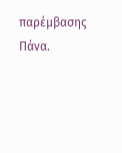παρέμβασης Πάνα.